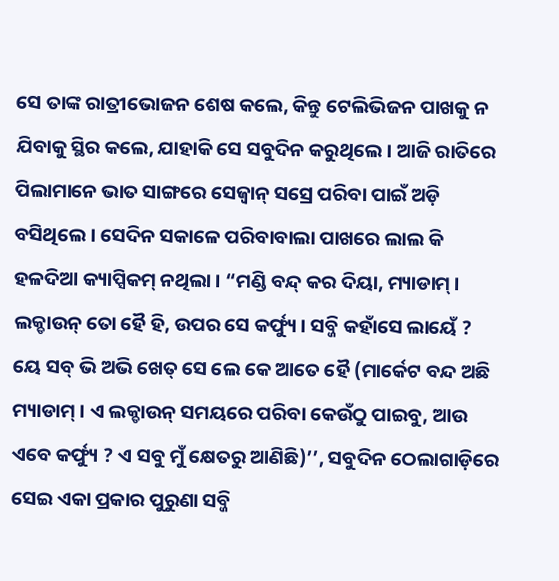ସେ ତାଙ୍କ ରାତ୍ରୀଭୋଜନ ଶେଷ କଲେ, କିନ୍ତୁ ଟେଲିଭିଜନ ପାଖକୁ ନ ଯିବାକୁ ସ୍ଥିର କଲେ, ଯାହାକି ସେ ସବୁଦିନ କରୁଥିଲେ । ଆଜି ରାତିରେ ପିଲାମାନେ ଭାତ ସାଙ୍ଗରେ ସେଜ୍ୱାନ୍ ସସ୍ରେ ପରିବା ପାଇଁ ଅଡ଼ି ବସିଥିଲେ । ସେଦିନ ସକାଳେ ପରିବାବାଲା ପାଖରେ ଲାଲ କି ହଳଦିଆ କ୍ୟାପ୍ସିକମ୍ ନଥିଲା । “ମଣ୍ଡି ବନ୍ଦ୍ କର ଦିୟା, ମ୍ୟାଡାମ୍ । ଲକ୍ଡାଉନ୍ ତୋ ହୈ ହି, ଉପର ସେ କର୍ଫ୍ୟୁ । ସବ୍ଜି କହାଁସେ ଲାୟେଁ ? ୟେ ସବ୍ ଭି ଅଭି ଖେତ୍ ସେ ଲେ କେ ଆତେ ହୈ (ମାର୍କେଟ ବନ୍ଦ ଅଛି ମ୍ୟାଡାମ୍ । ଏ ଲକ୍ଡାଉନ୍ ସମୟରେ ପରିବା କେଉଁଠୁ ପାଇବୁ, ଆଉ ଏବେ କର୍ଫ୍ୟୁ ? ଏ ସବୁ ମୁଁ କ୍ଷେତରୁ ଆଣିଛି)’’, ସବୁଦିନ ଠେଲାଗାଡ଼ିରେ ସେଇ ଏକା ପ୍ରକାର ପୁରୁଣା ସବ୍ଜି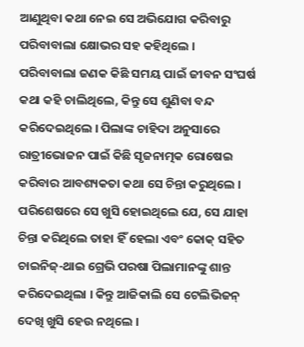ଆଣୁଥିବା କଥା ନେଇ ସେ ଅଭିଯୋଗ କରିବାରୁ ପରିବାବାଲା କ୍ଷୋଭର ସହ କହିଥିଲେ ।
ପରିବାବାଲା ଜଣକ କିଛି ସମୟ ପାଇଁ ଜୀବନ ସଂଘର୍ଷ କଥା କହି ଚାଲିଥିଲେ, କିନ୍ତୁ ସେ ଶୁଣିବା ବନ୍ଦ କରିଦେଇଥିଲେ । ପିଲାଙ୍କ ଚାହିଦା ଅନୁସାରେ ରାତ୍ରୀଭୋଜନ ପାଇଁ କିଛି ସୃଜନାତ୍ମକ ରୋଷେଇ କରିବାର ଆବଶ୍ୟକତା କଥା ସେ ଚିନ୍ତା କରୁଥିଲେ । ପରିଶେଷରେ ସେ ଖୁସି ହୋଇଥିଲେ ଯେ, ସେ ଯାହା ଚିନ୍ତା କରିଥିଲେ ତାହା ହିଁ ହେଲା ଏବଂ କୋକ୍ ସହିତ ଚାଇନିଜ୍-ଥାଇ ଗ୍ରେଭି ପରଷା ପିଲାମାନଙ୍କୁ ଶାନ୍ତ କରିଦେଇଥିଲା । କିନ୍ତୁ ଆଜିକାଲି ସେ ଟେଲିଭିଜନ୍ ଦେଖି ଖୁସି ହେଉ ନଥିଲେ ।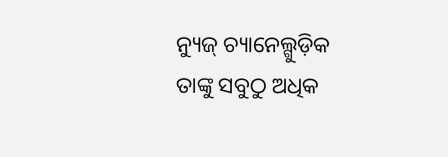ନ୍ୟୁଜ୍ ଚ୍ୟାନେଲ୍ଗୁଡ଼ିକ ତାଙ୍କୁ ସବୁଠୁ ଅଧିକ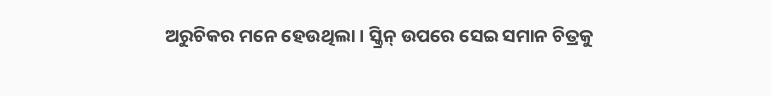ଅରୁଚିକର ମନେ ହେଉଥିଲା । ସ୍କ୍ରିନ୍ ଉପରେ ସେଇ ସମାନ ଚିତ୍ରକୁ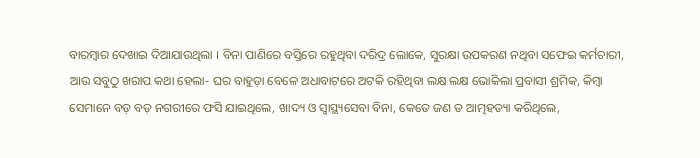ବାରମ୍ବାର ଦେଖାଇ ଦିଆଯାଉଥିଲା । ବିନା ପାଣିରେ ବସ୍ତିରେ ରହୁଥିବା ଦରିଦ୍ର ଲୋକେ, ସୁରକ୍ଷା ଉପକରଣ ନଥିବା ସଫେଇ କର୍ମଚାରୀ, ଆଉ ସବୁଠୁ ଖରାପ କଥା ହେଲା- ଘର ବାହୁଡ଼ା ବେଳେ ଅଧାବାଟରେ ଅଟକି ରହିଥିବା ଲକ୍ଷ ଲକ୍ଷ ଭୋକିଲା ପ୍ରବାସୀ ଶ୍ରମିକ, କିମ୍ବା ସେମାନେ ବଡ଼ ବଡ଼ ନଗରୀରେ ଫସି ଯାଇଥିଲେ, ଖାଦ୍ୟ ଓ ସ୍ୱାସ୍ଥ୍ୟସେବା ବିନା, କେତେ ଜଣ ତ ଆତ୍ମହତ୍ୟା କରିଥିଲେ,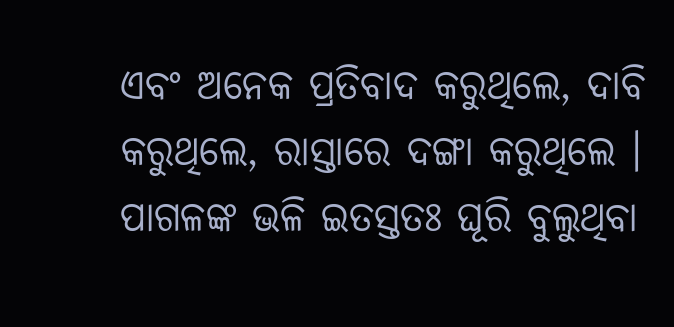ଏବଂ ଅନେକ ପ୍ରତିବାଦ କରୁଥିଲେ, ଦାବି କରୁଥିଲେ, ରାସ୍ତାରେ ଦଙ୍ଗା କରୁଥିଲେ ।
ପାଗଳଙ୍କ ଭଳି ଇତସ୍ତତଃ ଘୂରି ବୁଲୁଥିବା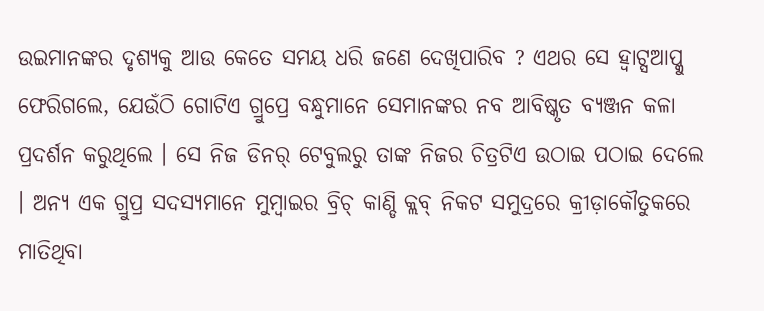ଉଇମାନଙ୍କର ଦୃଶ୍ୟକୁ ଆଉ କେତେ ସମୟ ଧରି ଜଣେ ଦେଖିପାରିବ ? ଏଥର ସେ ହ୍ୱାଟ୍ସଆପ୍କୁ ଫେରିଗଲେ, ଯେଉଁଠି ଗୋଟିଏ ଗ୍ରୁପ୍ରେ ବନ୍ଧୁମାନେ ସେମାନଙ୍କର ନବ ଆବିଷ୍କୃତ ବ୍ୟଞ୍ଜନ କଳା ପ୍ରଦର୍ଶନ କରୁଥିଲେ । ସେ ନିଜ ଡିନର୍ ଟେବୁଲରୁ ତାଙ୍କ ନିଜର ଚିତ୍ରଟିଏ ଉଠାଇ ପଠାଇ ଦେଲେ । ଅନ୍ୟ ଏକ ଗ୍ରୁପ୍ର ସଦସ୍ୟମାନେ ମୁମ୍ବାଇର ବ୍ରିଚ୍ କାଣ୍ଡି କ୍ଲବ୍ ନିକଟ ସମୁଦ୍ରରେ କ୍ରୀଡ଼ାକୌତୁକରେ ମାତିଥିବା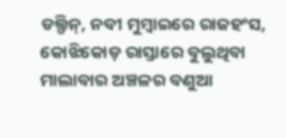ଡଲ୍ଫିନ୍, ନବୀ ମୁମ୍ବାଇରେ ରାଜହଂସ, କୋଝିକୋଡ଼ ରାସ୍ତାରେ ବୁଲୁଥିବା ମାଲାବାର ଅଞ୍ଚଳର ବଣୁଆ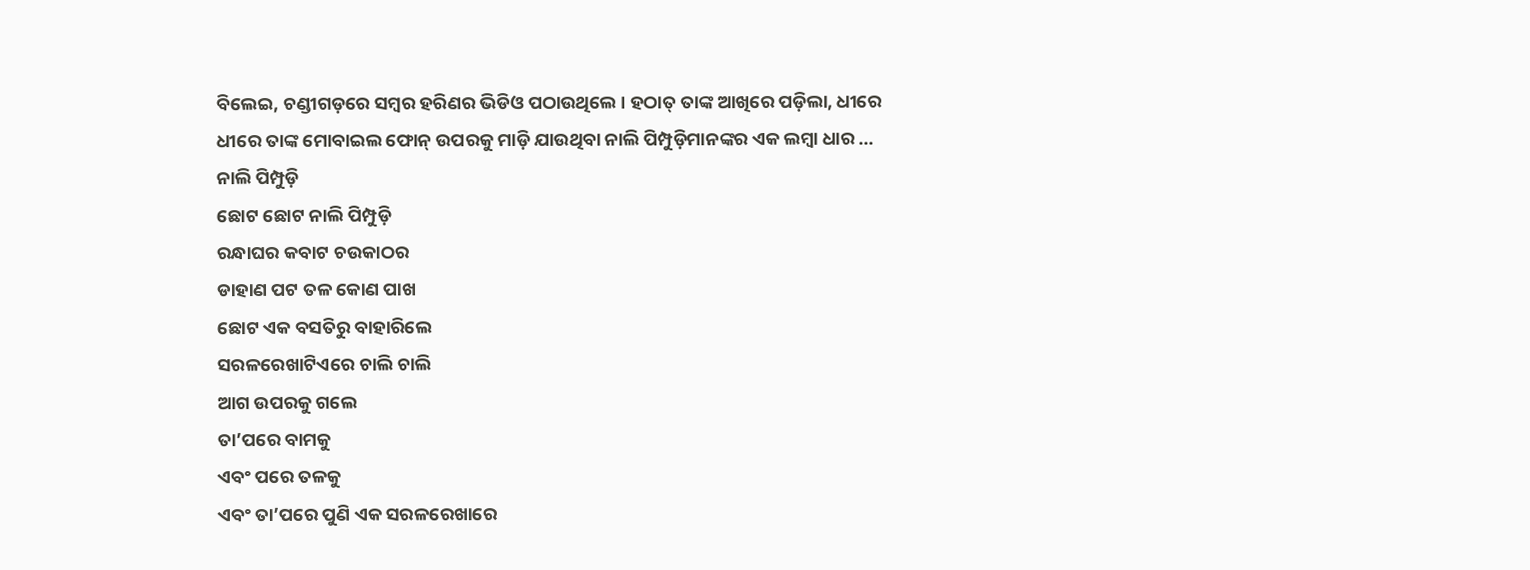ବିଲେଇ, ଚଣ୍ଡୀଗଡ଼ରେ ସମ୍ବର ହରିଣର ଭିଡିଓ ପଠାଉଥିଲେ । ହଠାତ୍ ତାଙ୍କ ଆଖିରେ ପଡ଼ିଲା, ଧୀରେ ଧୀରେ ତାଙ୍କ ମୋବାଇଲ ଫୋନ୍ ଉପରକୁ ମାଡ଼ି ଯାଉଥିବା ନାଲି ପିମ୍ପୁଡ଼ିମାନଙ୍କର ଏକ ଲମ୍ବା ଧାର ...
ନାଲି ପିମ୍ପୁଡ଼ି
ଛୋଟ ଛୋଟ ନାଲି ପିମ୍ପୁଡ଼ି
ରନ୍ଧାଘର କବାଟ ଚଉକାଠର
ଡାହାଣ ପଟ ତଳ କୋଣ ପାଖ
ଛୋଟ ଏକ ବସତିରୁ ବାହାରିଲେ
ସରଳରେଖାଟିଏରେ ଚାଲି ଚାଲି
ଆଗ ଉପରକୁ ଗଲେ
ତା’ପରେ ବାମକୁ
ଏବଂ ପରେ ତଳକୁ
ଏବଂ ତା’ପରେ ପୁଣି ଏକ ସରଳରେଖାରେ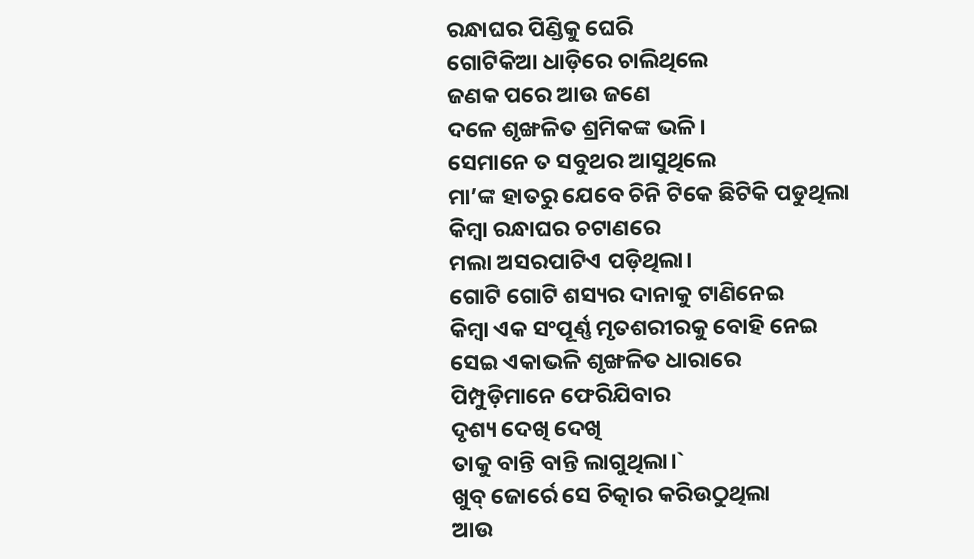ରନ୍ଧାଘର ପିଣ୍ଡିକୁ ଘେରି
ଗୋଟିକିଆ ଧାଡ଼ିରେ ଚାଲିଥିଲେ
ଜଣକ ପରେ ଆଉ ଜଣେ
ଦଳେ ଶୃଙ୍ଖଳିତ ଶ୍ରମିକଙ୍କ ଭଳି।
ସେମାନେ ତ ସବୁଥର ଆସୁଥିଲେ
ମା’ଙ୍କ ହାତରୁ ଯେବେ ଚିନି ଟିକେ ଛିଟିକି ପଡୁଥିଲା
କିମ୍ବା ରନ୍ଧାଘର ଚଟାଣରେ
ମଲା ଅସରପାଟିଏ ପଡ଼ିଥିଲା।
ଗୋଟି ଗୋଟି ଶସ୍ୟର ଦାନାକୁ ଟାଣିନେଇ
କିମ୍ବା ଏକ ସଂପୂର୍ଣ୍ଣ ମୃତଶରୀରକୁ ବୋହି ନେଇ
ସେଇ ଏକାଭଳି ଶୃଙ୍ଖଳିତ ଧାରାରେ
ପିମ୍ପୁଡ଼ିମାନେ ଫେରିଯିବାର
ଦୃଶ୍ୟ ଦେଖି ଦେଖି
ତାକୁ ବାନ୍ତି ବାନ୍ତି ଲାଗୁଥିଲା।`
ଖୁବ୍ ଜୋର୍ରେ ସେ ଚିତ୍କାର କରିଉଠୁଥିଲା
ଆଉ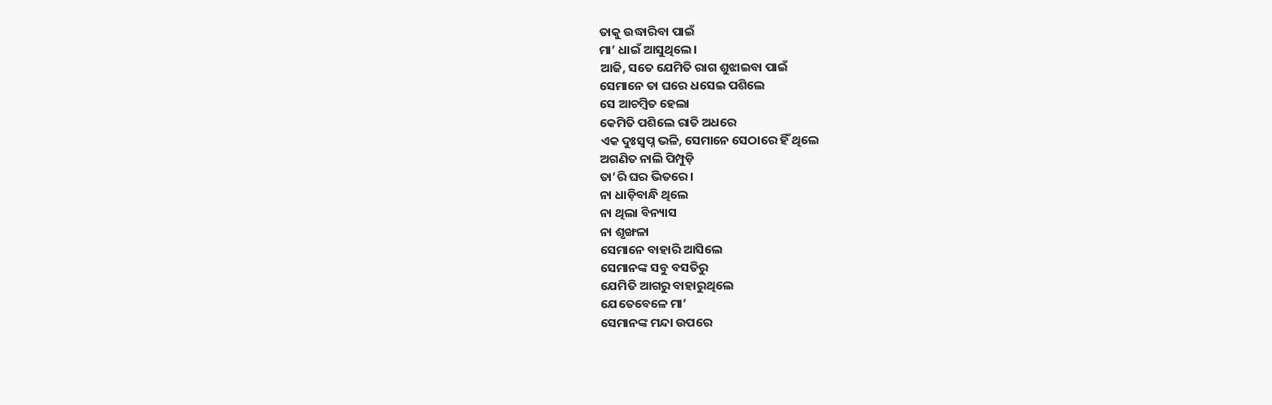ତାକୁ ଉଦ୍ଧାରିବା ପାଇଁ
ମା’ ଧାଇଁ ଆସୁଥିଲେ।
ଆଜି, ସତେ ଯେମିତି ରାଗ ଶୁଝାଇବା ପାଇଁ
ସେମାନେ ତା ଘରେ ଧସେଇ ପଶିଲେ
ସେ ଆଚମ୍ବିତ ହେଲା
କେମିତି ପଶିଲେ ରାତି ଅଧରେ
ଏକ ଦୁଃସ୍ୱପ୍ନ ଭଳି, ସେମାନେ ସେଠାରେ ହିଁ ଥିଲେ
ଅଗଣିତ ନାଲି ପିମ୍ପୁଡ଼ି
ତା’ରି ଘର ଭିତରେ।
ନା ଧାଡ଼ିବାନ୍ଧି ଥିଲେ
ନା ଥିଲା ବିନ୍ୟାସ
ନା ଶୃଙ୍ଖଳା
ସେମାନେ ବାହାରି ଆସିଲେ
ସେମାନଙ୍କ ସବୁ ବସତିରୁ
ଯେମିତି ଆଗରୁ ବାହାରୁଥିଲେ
ଯେତେବେଳେ ମା’
ସେମାନଙ୍କ ମନ୍ଦା ଉପରେ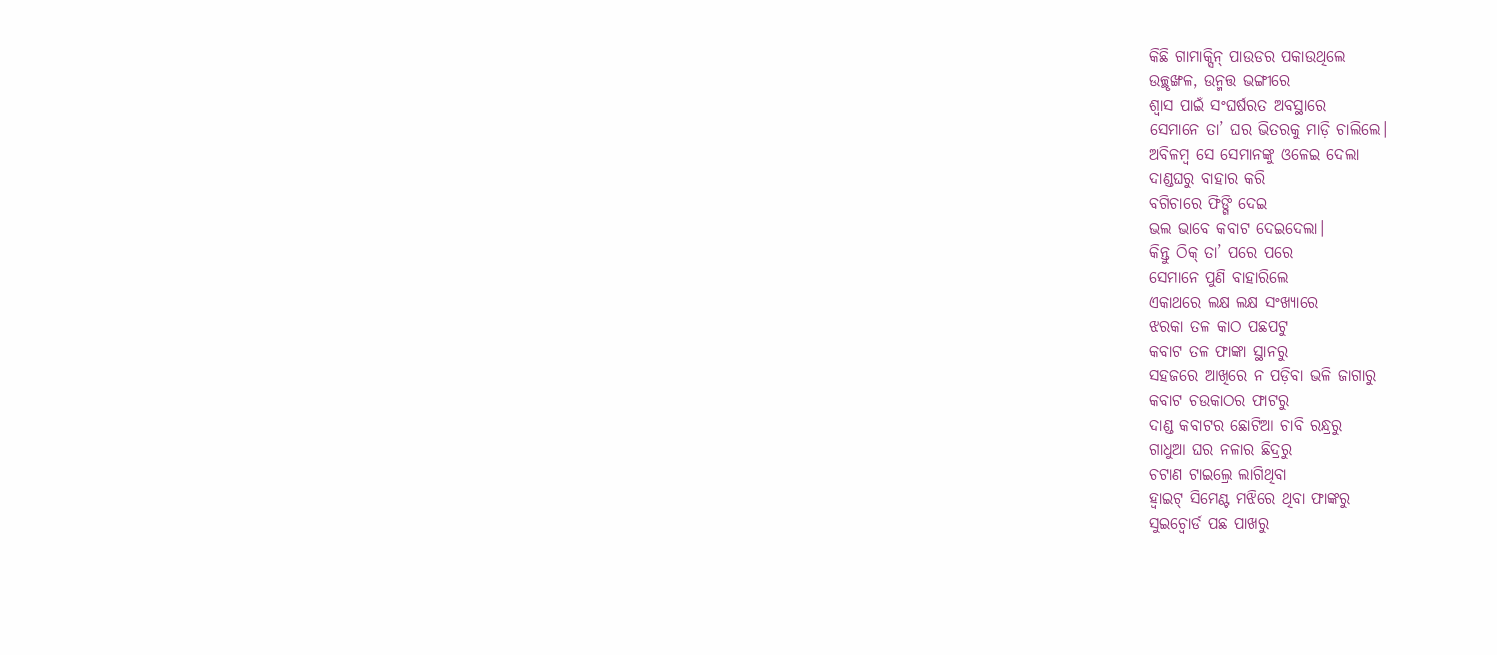କିଛି ଗାମାକ୍ସିନ୍ ପାଉଡର ପକାଉଥିଲେ
ଉଚ୍ଛୃଙ୍ଖଳ, ଉନ୍ମତ୍ତ ଭଙ୍ଗୀରେ
ଶ୍ୱାସ ପାଇଁ ସଂଘର୍ଷରତ ଅବସ୍ଥାରେ
ସେମାନେ ତା’ ଘର ଭିତରକୁ ମାଡ଼ି ଚାଲିଲେ।
ଅବିଳମ୍ବ ସେ ସେମାନଙ୍କୁ ଓଳେଇ ଦେଲା
ଦାଣ୍ଡଘରୁ ବାହାର କରି
ବଗିଚାରେ ଫିଙ୍ଗି ଦେଇ
ଭଲ ଭାବେ କବାଟ ଦେଇଦେଲା।
କିନ୍ତୁ ଠିକ୍ ତା’ ପରେ ପରେ
ସେମାନେ ପୁଣି ବାହାରିଲେ
ଏକାଥରେ ଲକ୍ଷ ଲକ୍ଷ ସଂଖ୍ୟାରେ
ଝରକା ତଳ କାଠ ପଛପଟୁ
କବାଟ ତଳ ଫାଙ୍କା ସ୍ଥାନରୁ
ସହଜରେ ଆଖିରେ ନ ପଡ଼ିବା ଭଳି ଜାଗାରୁ
କବାଟ ଚଉକାଠର ଫାଟରୁ
ଦାଣ୍ଡ କବାଟର ଛୋଟିଆ ଚାବି ରନ୍ଧ୍ରରୁ
ଗାଧୁଆ ଘର ନଳାର ଛିଦ୍ରରୁ
ଚଟାଣ ଟାଇଲ୍ରେ ଲାଗିଥିବା
ହ୍ୱାଇଟ୍ ସିମେଣ୍ଟ ମଝିରେ ଥିବା ଫାଙ୍କରୁ
ସୁଇଚ୍ବୋର୍ଡ ପଛ ପାଖରୁ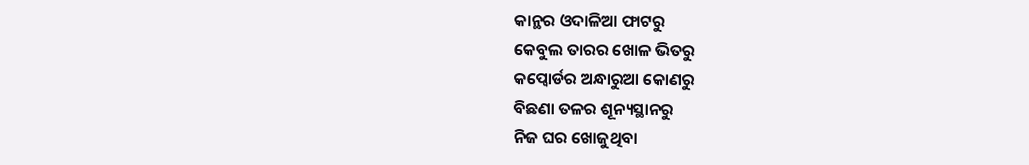କାନ୍ଥର ଓଦାଳିଆ ଫାଟରୁ
କେବୁଲ ତାରର ଖୋଳ ଭିତରୁ
କପ୍ବୋର୍ଡର ଅନ୍ଧାରୁଆ କୋଣରୁ
ବିଛଣା ତଳର ଶୂନ୍ୟସ୍ଥାନରୁ
ନିଜ ଘର ଖୋଜୁଥିବା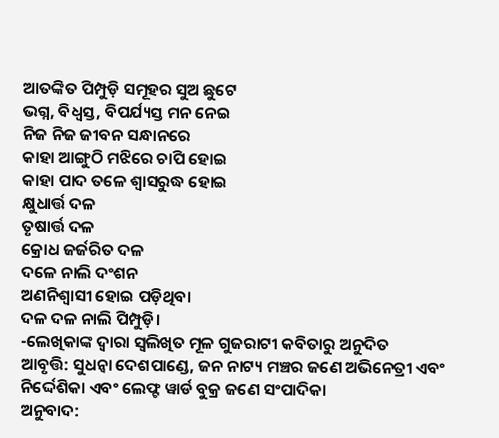ଆତଙ୍କିତ ପିମ୍ପୁଡ଼ି ସମୂହର ସୁଅ ଛୁଟେ
ଭଗ୍ନ, ବିଧ୍ୱସ୍ତ, ବିପର୍ଯ୍ୟସ୍ତ ମନ ନେଇ
ନିଜ ନିଜ ଜୀବନ ସନ୍ଧାନରେ
କାହା ଆଙ୍ଗୁଠି ମଝିରେ ଚାପି ହୋଇ
କାହା ପାଦ ତଳେ ଶ୍ୱାସରୁଦ୍ଧ ହୋଇ
କ୍ଷୁଧାର୍ତ୍ତ ଦଳ
ତୃଷାର୍ତ୍ତ ଦଳ
କ୍ରୋଧ ଜର୍ଜରିତ ଦଳ
ଦଳେ ନାଲି ଦଂଶନ
ଅଣନିଶ୍ୱାସୀ ହୋଇ ପଡ଼ିଥିବା
ଦଳ ଦଳ ନାଲି ପିମ୍ପୁଡ଼ି।
-ଲେଖିକାଙ୍କ ଦ୍ୱାରା ସ୍ୱଲିଖିତ ମୂଳ ଗୁଜରାଟୀ କବିତାରୁ ଅନୁଦିତ
ଆବୃତ୍ତି: ସୁଧନ୍ୱା ଦେଶପାଣ୍ଡେ, ଜନ ନାଟ୍ୟ ମଞ୍ଚର ଜଣେ ଅଭିନେତ୍ରୀ ଏବଂ ନିର୍ଦ୍ଦେଶିକା ଏବଂ ଲେଫ୍ଟ ୱାର୍ଡ ବୁକ୍ର ଜଣେ ସଂପାଦିକା
ଅନୁବାଦ: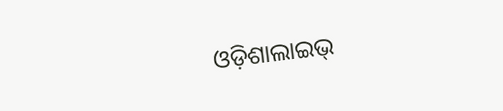ଓଡ଼ିଶାଲାଇଭ୍